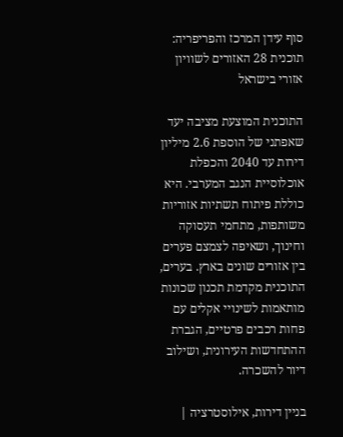סוף עידן המרכז והפריפריה: תוכנית 28 האזורים לשוויון אזורי בישראל

התוכנית המוצעת מציבה יעד שאפתני של הוספת 2.6 מיליון דירות עד 2040 והכפלת אוכלוסיית הנגב המערבי. היא כוללת פיתוח תשתיות אזוריות משותפות, מתחמי תעסוקה וחינוך, ושאיפה לצמצם פערים בין אזורים שונים בארץ. בערים, התוכנית מקדמת תכנון שכונות מותאמות לשינויי אקלים עם פחות רכבים פרטיים, הגברת ההתחדשות העירונית, ושילוב דיור להשכרה.

בניין דירות, אילוסטרציה |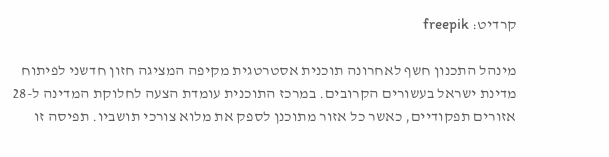קרדיט: freepik

מינהל התכנון חשף לאחרונה תוכנית אסטרטגית מקיפה המציגה חזון חדשני לפיתוח מדינת ישראל בעשורים הקרובים. במרכז התוכנית עומדת הצעה לחלוקת המדינה ל-28 אזורים תפקודיים, כאשר כל אזור מתוכנן לספק את מלוא צורכי תושביו. תפיסה זו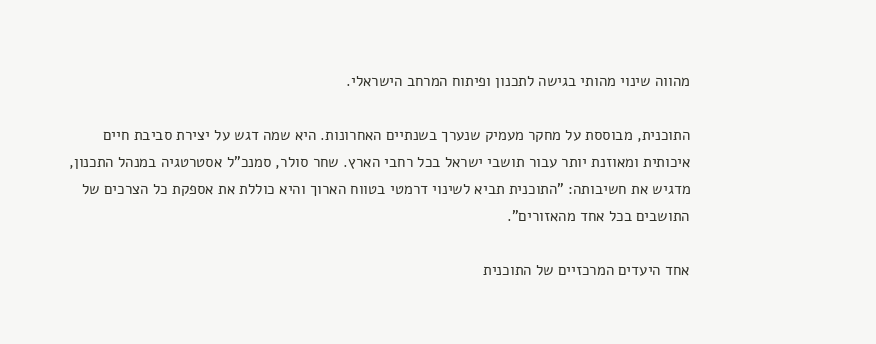מהווה שינוי מהותי בגישה לתכנון ופיתוח המרחב הישראלי.

התוכנית, מבוססת על מחקר מעמיק שנערך בשנתיים האחרונות. היא שמה דגש על יצירת סביבת חיים איכותית ומאוזנת יותר עבור תושבי ישראל בכל רחבי הארץ. שחר סולר, סמנכ"ל אסטרטגיה במנהל התכנון, מדגיש את חשיבותה: "התוכנית תביא לשינוי דרמטי בטווח הארוך והיא כוללת את אספקת כל הצרכים של התושבים בכל אחד מהאזורים".

אחד היעדים המרכזיים של התוכנית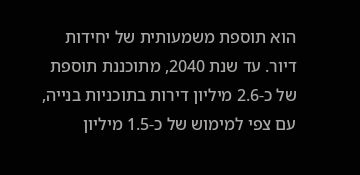הוא תוספת משמעותית של יחידות דיור. עד שנת 2040, מתוכננת תוספת של כ-2.6 מיליון דירות בתוכניות בנייה, עם צפי למימוש של כ-1.5 מיליון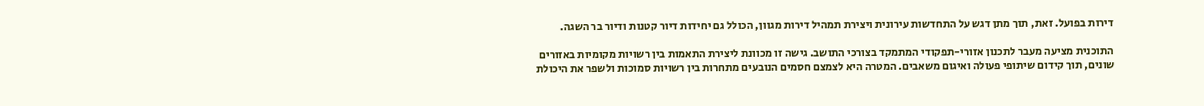דירות בפועל. זאת, תוך מתן דגש על התחדשות עירונית ויצירת תמהיל דירות מגוון, הכולל גם יחידות דיור קטנות ודיור בר השגה.

התוכנית מציעה מעבר לתכנון אזורי-תפקודי המתמקד בצורכי התושב. גישה זו מכוונת ליצירת התאמות בין רשויות מקומיות באזורים שונים, תוך קידום שיתופי פעולה ואיגום משאבים. המטרה היא לצמצם חסמים הנובעים מתחרות בין רשויות סמוכות ולשפר את היכולת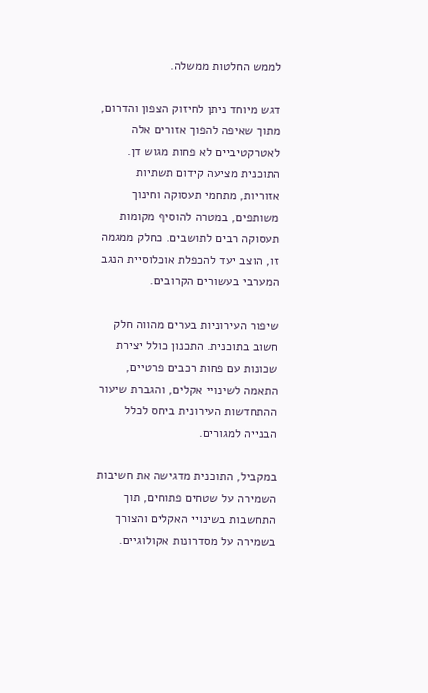לממש החלטות ממשלה.

דגש מיוחד ניתן לחיזוק הצפון והדרום, מתוך שאיפה להפוך אזורים אלה לאטרקטיביים לא פחות מגוש דן. התוכנית מציעה קידום תשתיות אזוריות, מתחמי תעסוקה וחינוך משותפים, במטרה להוסיף מקומות תעסוקה רבים לתושבים. כחלק ממגמה זו, הוצב יעד להכפלת אוכלוסיית הנגב המערבי בעשורים הקרובים.

שיפור העירוניות בערים מהווה חלק חשוב בתוכנית. התכנון כולל יצירת שכונות עם פחות רכבים פרטיים, התאמה לשינויי אקלים, והגברת שיעור ההתחדשות העירונית ביחס לכלל הבנייה למגורים.

במקביל, התוכנית מדגישה את חשיבות השמירה על שטחים פתוחים, תוך התחשבות בשינויי האקלים והצורך בשמירה על מסדרונות אקולוגיים.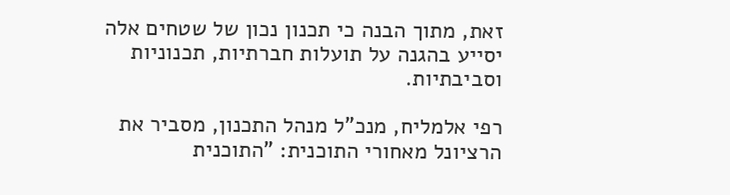זאת, מתוך הבנה כי תכנון נכון של שטחים אלה יסייע בהגנה על תועלות חברתיות, תכנוניות וסביבתיות.

רפי אלמליח, מנכ"ל מנהל התכנון, מסביר את הרציונל מאחורי התוכנית: "התוכנית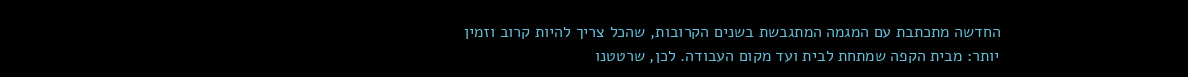החדשה מתכתבת עם המגמה המתגבשת בשנים הקרובות, שהכל צריך להיות קרוב וזמין יותר: מבית הקפה שמתחת לבית ועד מקום העבודה. לכן, שרטטנו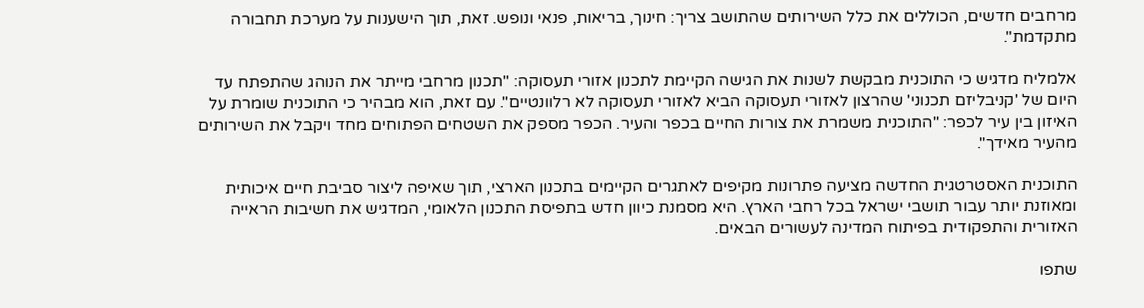מרחבים חדשים, הכוללים את כלל השירותים שהתושב צריך: חינוך, בריאות, פנאי ונופש. זאת, תוך הישענות על מערכת תחבורה מתקדמת".

אלמליח מדגיש כי התוכנית מבקשת לשנות את הגישה הקיימת לתכנון אזורי תעסוקה: "תכנון מרחבי מייתר את הנוהג שהתפתח עד היום של 'קניבליזם תכנוני' שהרצון לאזורי תעסוקה הביא לאזורי תעסוקה לא רלוונטיים". עם זאת, הוא מבהיר כי התוכנית שומרת על האיזון בין עיר לכפר: "התוכנית משמרת את צורות החיים בכפר והעיר. הכפר מספק את השטחים הפתוחים מחד ויקבל את השירותים מהעיר מאידך".

התוכנית האסטרטגית החדשה מציעה פתרונות מקיפים לאתגרים הקיימים בתכנון הארצי, תוך שאיפה ליצור סביבת חיים איכותית ומאוזנת יותר עבור תושבי ישראל בכל רחבי הארץ. היא מסמנת כיוון חדש בתפיסת התכנון הלאומי, המדגיש את חשיבות הראייה האזורית והתפקודית בפיתוח המדינה לעשורים הבאים.

שתפו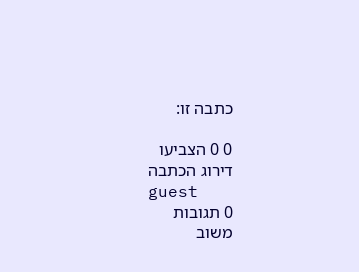כתבה זו:

0 0 הצביעו
דירוג הכתבה
guest
0 תגובות
משוב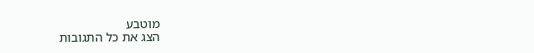מוטבע
הצג את כל התגובות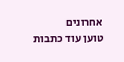אחרונים
טוען עוד כתבות